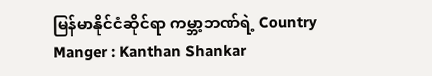မြန်မာနိုင်ငံဆိုင်ရာ ကမ္ဘာ့ဘဏ်ရဲ့ Country Manger : Kanthan Shankar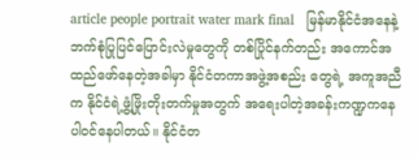article people portrait water mark final   မြန်မာနိုင်ငံအနေနဲ့ ဘက်စုံပြုပြင်ပြောင်းလဲမှုတွေကို တစ်ပြိုင်နက်တည်း အကောင်အထည်ဖော်နေတဲ့အခါမှာ နိုင်ငံတကာအဖွဲ့အစည်း တွေရဲ့ အကူအညီက နိုင်ငံရဲ့ဖွံ့ဖြိုးတိုးတက်မှုအတွက် အရေးပါတဲ့အခန်းကဏ္ဍကနေ ပါဝင်နေပါတယ်။ နိုင်ငံတ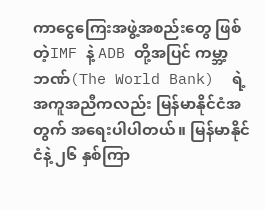ကာငွေကြေးအဖွဲ့အစည်းတွေ ဖြစ်တဲ့IMF နဲ့ ADB တို့အပြင် ကမ္ဘာ့ဘဏ်(The World Bank)  ရဲ့ အကူအညီကလည်း မြန်မာနိုင်ငံအတွက် အရေးပါပါတယ်။ မြန်မာနိုင်ငံနဲ့ ၂၆ နှစ်ကြာ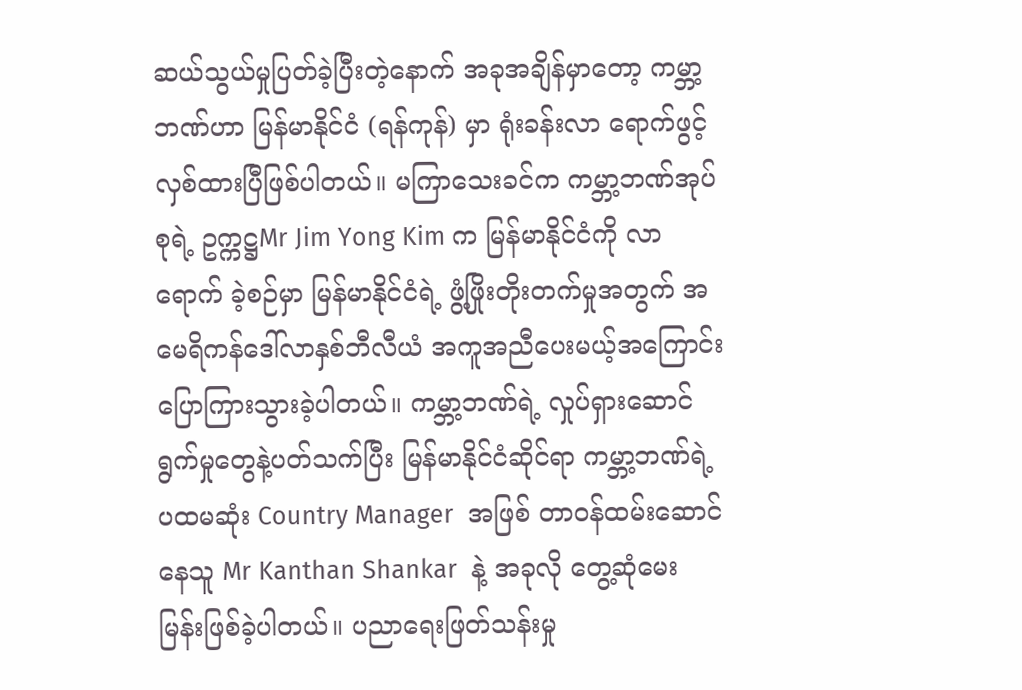ဆယ်သွယ်မှုပြတ်ခဲ့ပြီးတဲ့နောက် အခုအချိန်မှာတော့ ကမ္ဘာ့ဘဏ်ဟာ မြန်မာနိုင်ငံ (ရန်ကုန်) မှာ ရုံးခန်းလာ ရောက်ဖွင့်လှစ်ထားပြီဖြစ်ပါတယ်။ မကြာသေးခင်က ကမ္ဘာ့ဘဏ်အုပ်စုရဲ့ ဥက္ကဋ္ဌMr Jim Yong Kim က မြန်မာနိုင်ငံကို လာရောက် ခဲ့စဉ်မှာ မြန်မာနိုင်ငံရဲ့ ဖွံ့ဖြိုးတိုးတက်မှုအတွက် အမေရိကန်ဒေါ်လာနှစ်ဘီလီယံ အကူအညီပေးမယ့်အကြောင်း ပြောကြားသွားခဲ့ပါတယ်။ ကမ္ဘာ့ဘဏ်ရဲ့ လှုပ်ရှားဆောင်ရွက်မှုတွေနဲ့ပတ်သက်ပြီး မြန်မာနိုင်ငံဆိုင်ရာ ကမ္ဘာ့ဘဏ်ရဲ့ ပထမဆုံး Country Manager  အဖြစ် တာဝန်ထမ်းဆောင်နေသူ Mr Kanthan Shankar  နဲ့ အခုလို တွေ့ဆုံမေးမြန်းဖြစ်ခဲ့ပါတယ်။ ပညာရေးဖြတ်သန်းမှု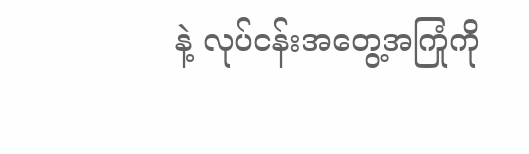နဲ့ လုပ်ငန်းအတွေ့အကြုံကို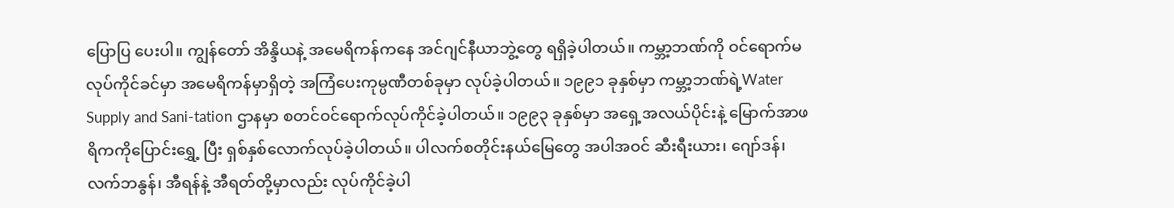ပြောပြ ပေးပါ။ ကျွန်တော် အိန္ဒိယနဲ့ အမေရိကန်ကနေ အင်ဂျင်နီယာဘွဲ့တွေ ရရှိခဲ့ပါတယ်။ ကမ္ဘာ့ဘဏ်ကို ဝင်ရောက်မလုပ်ကိုင်ခင်မှာ အမေရိကန်မှာရှိတဲ့ အကြံပေးကုမ္ပဏီတစ်ခုမှာ လုပ်ခဲ့ပါတယ်။ ၁၉၉၁ ခုနှစ်မှာ ကမ္ဘာ့ဘဏ်ရဲ့Water Supply and Sani-tation ဌာနမှာ စတင်ဝင်ရောက်လုပ်ကိုင်ခဲ့ပါတယ်။ ၁၉၉၃ ခုနှစ်မှာ အရှေ့အလယ်ပိုင်းနဲ့ မြောက်အာဖရိကကိုပြောင်းရွှေ့ ပြီး ရှစ်နှစ်လောက်လုပ်ခဲ့ပါတယ်။ ပါလက်စတိုင်းနယ်မြေတွေ အပါအဝင် ဆီးရီးယား၊ ဂျော်ဒန်၊ လက်ဘနွန်၊ အီရန်နဲ့ အီရတ်တို့မှာလည်း လုပ်ကိုင်ခဲ့ပါ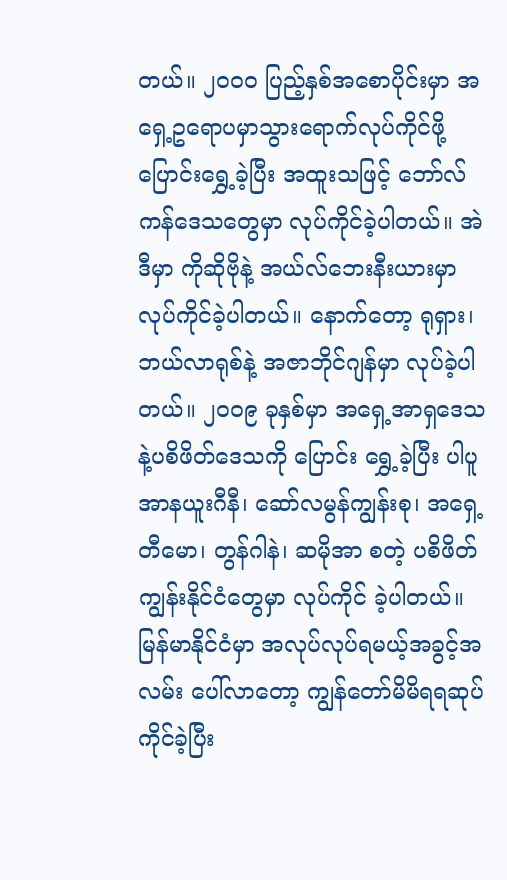တယ်။ ၂၀၀၀ ပြည့်နှစ်အစောပိုင်းမှာ အရှေ့ဥရောပမှာသွားရောက်လုပ်ကိုင်ဖို့ပြောင်းရွှေ့ခဲ့ပြီး အထူးသဖြင့် ဘော်လ် ကန်ဒေသတွေမှာ လုပ်ကိုင်ခဲ့ပါတယ်။ အဲဒီမှာ ကိုဆိုဗိုနဲ့ အယ်လ်ဘေးနီးယားမှာ လုပ်ကိုင်ခဲ့ပါတယ်။ နောက်တော့ ရုရှား၊ ဘယ်လာရုစ်နဲ့ အဇာဘိုင်ဂျန်မှာ လုပ်ခဲ့ပါတယ်။ ၂၀၀၉ ခုနှစ်မှာ အရှေ့အာရှဒေသနဲ့ပစိဖိတ်ဒေသကို ပြောင်း ရွှေ့ခဲ့ပြီး ပါပူအာနယူးဂီနီ၊ ဆော်လမွန်ကျွန်းစု၊ အရှေ့တီမော၊ တွန်ဂါနဲ၊ ဆမိုအာ စတဲ့ ပစိဖိတ်ကျွန်းနိုင်ငံတွေမှာ လုပ်ကိုင် ခဲ့ပါတယ်။ မြန်မာနိုင်ငံမှာ အလုပ်လုပ်ရမယ့်အခွင့်အလမ်း ပေါ်လာတော့ ကျွန်တော်မိမိရရဆုပ်ကိုင်ခဲ့ပြီး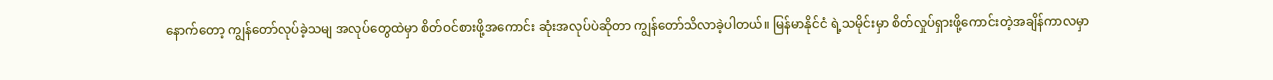နောက်တော့ ကျွန်တော်လုပ်ခဲ့သမျ အလုပ်တွေထဲမှာ စိတ်ဝင်စားဖို့အကောင်း ဆုံးအလုပ်ပဲဆိုတာ ကျွန်တော်သိလာခဲ့ပါတယ်။ မြန်မာနိုင်ငံ ရဲ့သမိုင်းမှာ စိတ်လှုပ်ရှားဖို့ကောင်းတဲ့အချိန်ကာလမှာ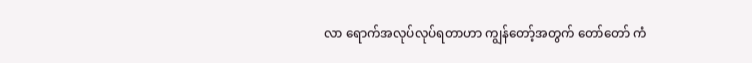လာ ရောက်အလုပ်လုပ်ရတာဟာ ကျွန်တော့်အတွက် တော်တော် ကံ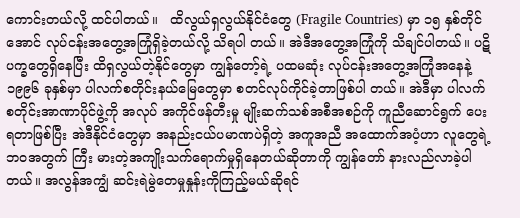ကောင်းတယ်လို့ ထင်ပါတယ်။   ထိလွယ်ရှလွယ်နိုင်ငံတွေ (Fragile Countries) မှာ ၁၅ နှစ်တိုင်အောင် လုပ်ငန်းအတွေ့အကြုံရှိခဲ့တယ်လို့ သိရပါ တယ်။ အဲဒီအတွေ့အကြုံကို သိချင်ပါတယ်။ ပဋိပက္ခတွေရှိနေပြီး ထိရှလွယ်တဲ့နိုင်တွေမှာ ကျွန်တော့်ရဲ့ ပထမဆုံး လုပ်ငန်းအတွေ့အကြုံအနေနဲ့ ၁၉၉၆ ခုနှစ်မှာ ပါလက်စတိုင်းနယ်မြေတွေမှာ စတင်လုပ်ကိုင်ခဲ့တာဖြစ်ပါ တယ်။ အဲဒီမှာ ပါလက်စတိုင်းအာဏာပိုင်ဖွဲ့ကို အလုပ် အကိုင်ဖန်တီးမှု မျိုးဆက်သစ်အစီအစဉ်ကို ကူညီဆောင်ရွက် ပေးရတာဖြစ်ပြီး အဲဒီနိုင်ငံတွေမှာ အနည်းငယ်ပမာဏပဲရှိတဲ့ အကူအညီ အထောက်အပံ့ဟာ လူတွေရဲ့ဘဝအတွက် ကြီး မားတဲ့အကျိုးသက်ရောက်မှုရှိနေတယ်ဆိုတာကို ကျွန်တော် နားလည်လာခဲ့ပါတယ်။ အလွန်အကျွံ ဆင်းရဲမွဲတေမှုနှုန်းကိုကြည့်မယ်ဆိုရင်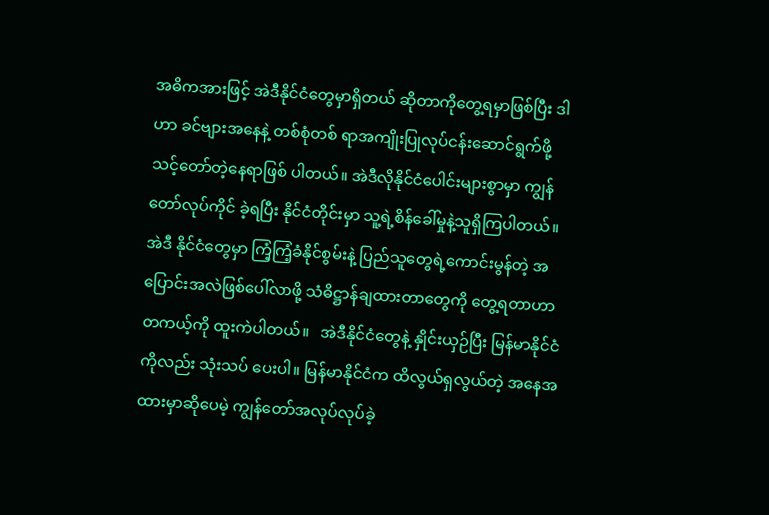အဓိကအားဖြင့် အဲဒီနိုင်ငံတွေမှာရှိတယ် ဆိုတာကိုတွေ့ရမှာဖြစ်ပြီး ဒါဟာ ခင်ဗျားအနေနဲ့ တစ်စုံတစ် ရာအကျိုးပြုလုပ်ငန်းဆောင်ရွက်ဖို့ သင့်တော်တဲ့နေရာဖြစ် ပါတယ်။ အဲဒီလိုနိုင်ငံပေါင်းများစွာမှာ ကျွန်တော်လုပ်ကိုင် ခဲ့ရပြီး နိုင်ငံတိုင်းမှာ သူ့ရဲ့စိန်ခေါ်မှုနဲ့သူရှိကြပါတယ်။ အဲဒီ နိုင်ငံတွေမှာ ကြံ့ကြံ့ခံနိုင်စွမ်းနဲ့ ပြည်သူတွေရဲ့ကောင်းမွန်တဲ့ အပြောင်းအလဲဖြစ်ပေါ်လာဖို့ သံဓိဋ္ဌာန်ချထားတာတွေကို တွေ့ရတာဟာ တကယ့်ကို ထူးကဲပါတယ်။   အဲဒီနိုင်ငံတွေနဲ့ နှိုင်းယှဉ်ပြီး မြန်မာနိုင်ငံကိုလည်း သုံးသပ် ပေးပါ။ မြန်မာနိုင်ငံက ထိလွယ်ရှလွယ်တဲ့ အနေအထားမှာဆိုပေမဲ့ ကျွန်တော်အလုပ်လုပ်ခဲ့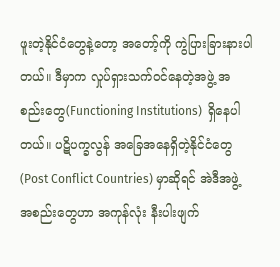ဖူးတဲ့နိုင်ငံတွေနဲ့တော့ အတော့်ကို ကွဲပြားခြားနားပါတယ်။ ဒီမှာက လှုပ်ရှားသက်ဝင်နေတဲ့အဖွဲ့ အစည်းတွေ(Functioning Institutions)  ရှိနေပါတယ်။ ပဋိပက္ခလွန် အခြေအနေရှိတဲ့နိုင်ငံတွေ (Post Conflict Countries) မှာဆိုရင် အဲဒီအဖွဲ့အစည်းတွေဟာ အကုန်လုံး နီးပါးဖျက်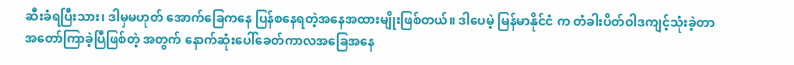ဆီးခံရပြီးသား၊ ဒါမှမဟုတ် အောက်ခြေကနေ ပြန်စနေရတဲ့အနေအထားမျိုးဖြစ်တယ်။ ဒါပေမဲ့ မြန်မာနိုင်ငံ က တံခါးပိတ်ဝါဒကျင့်သုံးခဲ့တာ အတော်ကြာခဲ့ပြီဖြစ်တဲ့ အတွက် နောက်ဆုံးပေါ်ခေတ်ကာလအခြေအနေ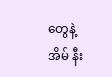တွေနဲ့ အိမ် နီး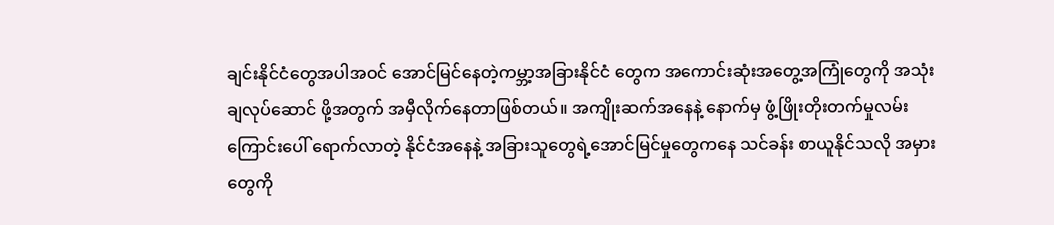ချင်းနိုင်ငံတွေအပါအဝင် အောင်မြင်နေတဲ့ကမ္ဘာ့အခြားနိုင်ငံ တွေက အကောင်းဆုံးအတွေ့အကြုံတွေကို အသုံးချလုပ်ဆောင် ဖို့အတွက် အမှီလိုက်နေတာဖြစ်တယ်။ အကျိုးဆက်အနေနဲ့ နောက်မှ ဖွံ့ဖြိုးတိုးတက်မှုလမ်းကြောင်းပေါ် ရောက်လာတဲ့ နိုင်ငံအနေနဲ့ အခြားသူတွေရဲ့အောင်မြင်မှုတွေကနေ သင်ခန်း စာယူနိုင်သလို အမှားတွေကို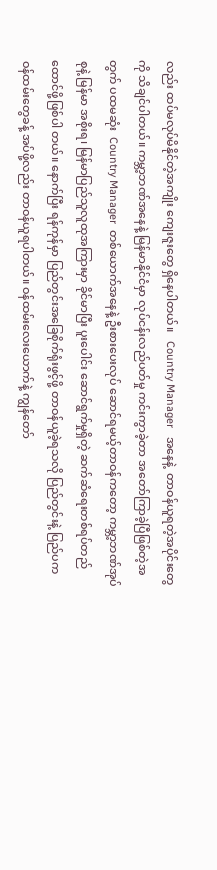လည်း ထပ်မလုပ်မိနိုင်တဲ့အကျိုး ကျေးဇူးတွေ ရှိနေပါတယ်။   Country Manager   အနေနဲ့  တာဝန်ယူရတဲ့အပိုင်းတွေကို သိချင်ပါတယ်။ ကမ္ဘာ့ဘဏ်အနေနဲ့ မြန်မာနိုင်ငံမှာ လုပ်ငန်းလည်ပတ်မှု ကင်းကွာခဲ့တာ အတော်ကြာခဲ့ပြီဖြစ်တဲ့အတွက် ပထမဆုံး  Country Manager  တစ်ယောက်အနေနဲ့ ဦးစားပေးလုပ် ဆောင်ရမယ့်တာဝန်ကတော့ ကမ္ဘာ့ဘဏ်အုပ်စုနဲ့ မြန်မာ အစိုးရ၊ မြန်မာပြည်သူလူထုအကြားမှာ ခိုင်မာပြီး ပူးပေါင်း ဆောင်ရွက်မှုရှိတဲ့ ဆက်ဆံရေးတစ်ရပ်တည်ထောင်ဖို့ဖြစ်ပါ တယ်။ နောက်ပြီး ရန်ကုန်မှာ ပြည်တွင်းအခြေစိုက်ရုံးဖွင့်ဖို့ တာဝန်ယူခဲ့ရသလို ပြည်တွင်းနဲ့ ပြည်ပက ဝန်ထမ်းတွေခန့် အပ်ဖို့လည်း တာဝန်ယူရပါတယ်။ ဝန်ထမ်းလေးယောက်နဲ့ ကျွန်တော်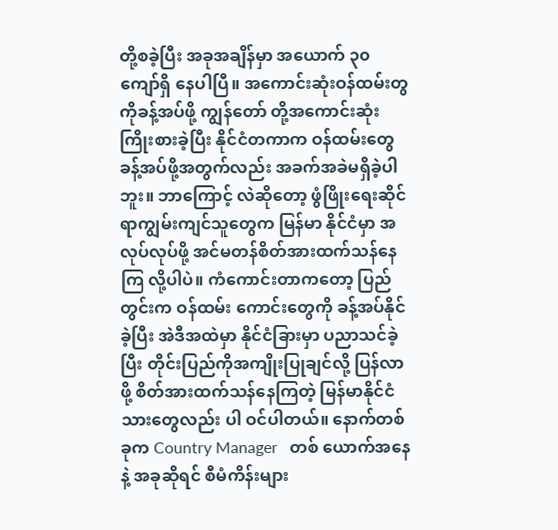တို့စခဲ့ပြီး အခုအချိန်မှာ အယောက် ၃၀ ကျော်ရှိ နေပါပြီ။ အကောင်းဆုံးဝန်ထမ်းတွကိုခန့်အပ်ဖို့ ကျွန်တော် တို့အကောင်းဆုံးကြိုးစားခဲ့ပြီး နိုင်ငံတကာက ဝန်ထမ်းတွေ ခန့်အပ်ဖို့အတွက်လည်း အခက်အခဲမရှိခဲ့ပါဘူး။ ဘာကြောင့် လဲဆိုတော့ ဖွံဖြိုးရေးဆိုင်ရာကျွမ်းကျင်သူတွေက မြန်မာ နိုင်ငံမှာ အလုပ်လုပ်ဖို့ အင်မတန်စိတ်အားထက်သန်နေကြ လို့ပါပဲ။ ကံကောင်းတာကတော့ ပြည်တွင်းက ဝန်ထမ်း ကောင်းတွေကို ခန့်အပ်နိုင်ခဲ့ပြီး အဲဒီအထဲမှာ နိုင်ငံခြားမှာ ပညာသင်ခဲ့ပြီး တိုင်းပြည်ကိုအကျိုးပြုချင်လို့ ပြန်လာဖို့ စိတ်အားထက်သန်နေကြတဲ့ မြန်မာနိုင်ငံသားတွေလည်း ပါ ဝင်ပါတယ်။ နောက်တစ်ခုက Country Manager   တစ် ယောက်အနေနဲ့ အခုဆိုရင် စီမံကိန်းများ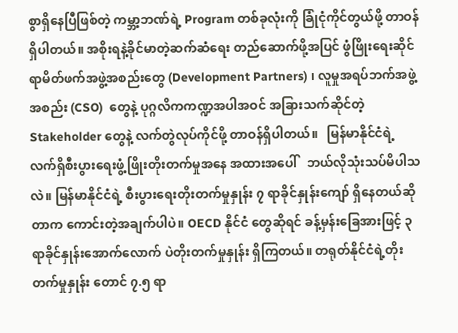စွာရှိနေပြီဖြစ်တဲ့ ကမ္ဘာ့ဘဏ်ရဲ့ Program တစ်ခုလုံးကို ခြုံငုံကိုင်တွယ်ဖို့ တာဝန်ရှိပါတယ်။ အစိုးရနဲ့ခိုင်မာတဲ့ဆက်ဆံရေး တည်ဆောက်ဖို့အပြင် ဖွံဖြိုးရေးဆိုင်ရာမိတ်ဖက်အဖွဲ့အစည်းတွေ (Development Partners) ၊ လူမှုအရပ်ဘက်အဖွဲ့အစည်း (CSO)  တွေနဲ့ ပုဂ္ဂလိကကဏ္ဍအပါအဝင် အခြားသက်ဆိုင်တဲ့ Stakeholder တွေနဲ့ လက်တွဲလုပ်ကိုင်ဖို့ တာဝန်ရှိပါတယ်။   မြန်မာနိုင်ငံရဲ့ လက်ရှိစီးပွားရေးဖွံ့ဖြိုးတိုးတက်မှုအနေ အထားအပေါ်   ဘယ်လိုသုံးသပ်မိပါသလဲ။ မြန်မာနိုင်ငံရဲ့ စီးပွားရေးတိုးတက်မှုနှုန်း ၇ ရာခိုင်နှုန်းကျော် ရှိနေတယ်ဆိုတာက ကောင်းတဲ့အချက်ပါပဲ။ OECD နိုင်ငံ တွေဆိုရင် ခန့်မှန်းခြေအားဖြင့် ၃ ရာခိုင်နှုန်းအောက်လောက် ပဲတိုးတက်မှုနှုန်း ရှိကြတယ်။ တရုတ်နိုင်ငံရဲ့တိုးတက်မှုနှုန်း တောင် ၇.၅ ရာ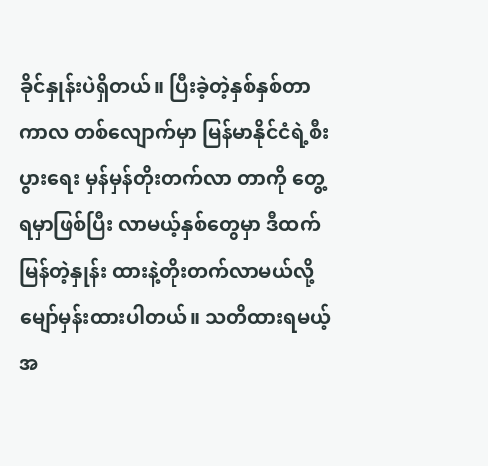ခိုင်နှုန်းပဲရှိတယ်။ ပြီးခဲ့တဲ့နှစ်နှစ်တာကာလ တစ်လျောက်မှာ မြန်မာနိုင်ငံရဲ့စီးပွားရေး မှန်မှန်တိုးတက်လာ တာကို တွေ့ရမှာဖြစ်ပြီး လာမယ့်နှစ်တွေမှာ ဒီထက်မြန်တဲ့နှုန်း ထားနဲ့တိုးတက်လာမယ်လို့ မျော်မှန်းထားပါတယ်။ သတိထားရမယ့်အ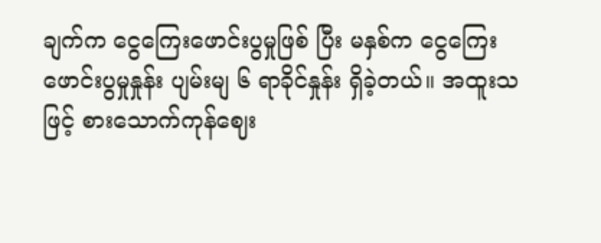ချက်က ငွေကြေးဖောင်းပွမှုဖြစ် ပြီး မနှစ်က ငွေကြေးဖောင်းပွမှုနှုန်း ပျမ်းမျ ၆ ရာခိုင်နှုန်း ရှိခဲ့တယ်။ အထူးသဖြင့် စားသောက်ကုန်ဈေး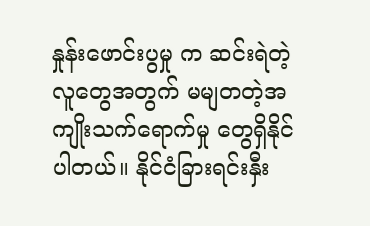နှုန်းဖောင်းပွမှု က ဆင်းရဲတဲ့လူတွေအတွက် မမျတတဲ့အကျိုးသက်ရောက်မှု တွေရှိနိုင်ပါတယ်။ နိုင်ငံခြားရင်းနှီး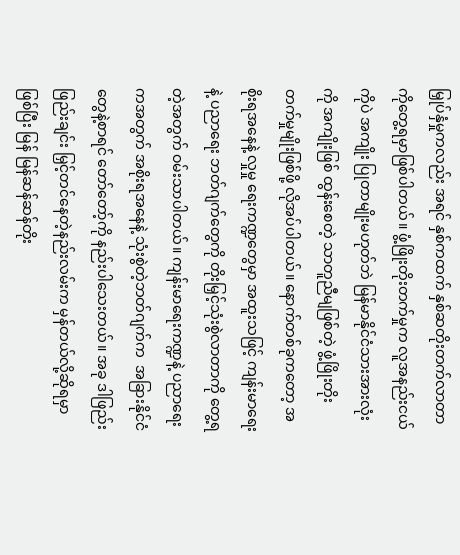မြှုပ်နှံမှုကလည်း အရင် နှစ်ကထက် နှစ်ဆတိုးတက်လာတာကိုတွေ့ရမှာဖြစ်ပါတယ်။ ဖွံ့ဖြိုးတိုးတက်မှုက လူအနည်းငယ်ကိုပဲ အကျိုး ပြုတာမျိုးမဟုတ်ဘဲ မြန်မာနိုင်ငံသားအားလုံးကို အကျိုးဖြစ် ထွန်းစေတဲ့ သာတူညီမျဖြစ်တဲ့ ဖွံ့ဖြိုးတိုးတက်မှုမျိုးဖြစ်ဖို့ လိုအပ်ပါတယ်။ နောက်တစ်ခုကတော့ အစိုးရအနေနဲ့ လှုမှု ရေးကဏ္ဍတွေမှာ အထူးသဖြင့် ကျန်းမာရေးနဲ့ ပညာရေး ဘတ်ဂျက်တွေကို တိုးမြှင့်သုံးစွဲလာတာကို တွေ့ရတဲ့အတွက် ဝမ်းသာပါတယ်။ ကျန်းမာရေးကဏ္ဍနဲ့ ပညာရေးကအတွက် အစိုးရအနေနဲ့ သုံးစွဲတဲ့ဘတ်ဂျက်က  အခြားနိုင်ငံတွေနဲ့စာရင် တော်တော့်ကို နည်းပါသေးတယ်။ အခု ဒါဖြည်းဖြည်းချင်း မြှင့်တင်နေတဲ့နည်းလမ်းက မှန်တယ်လို့ဆိုရမှာဖြစ်ပြီး မြန် မြန်ဆန်ဆန်တိုး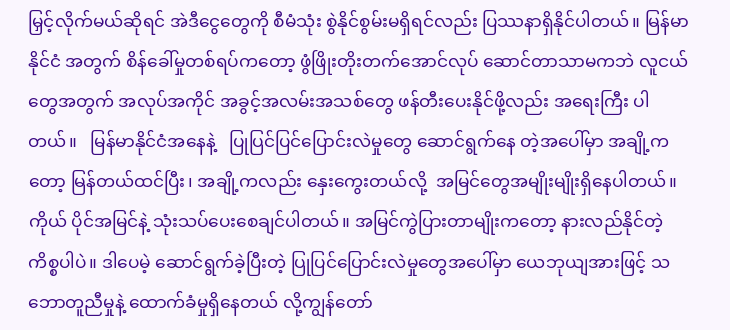မြှင့်လိုက်မယ်ဆိုရင် အဲဒီငွေတွေကို စီမံသုံး စွဲနိုင်စွမ်းမရှိရင်လည်း ပြဿနာရှိနိုင်ပါတယ်။ မြန်မာနိုင်ငံ အတွက် စိန်ခေါ်မှုတစ်ရပ်ကတော့ ဖွံဖြိုးတိုးတက်အောင်လုပ် ဆောင်တာသာမကဘဲ လူငယ်တွေအတွက် အလုပ်အကိုင် အခွင့်အလမ်းအသစ်တွေ ဖန်တီးပေးနိုင်ဖို့လည်း အရေးကြီး ပါတယ်။   မြန်မာနိုင်ငံအနေနဲ့   ပြုပြင်ပြင်ပြောင်းလဲမှုတွေ ဆောင်ရွက်နေ တဲ့အပေါ်မှာ အချို့ကတော့ မြန်တယ်ထင်ပြီး၊ အချို့ကလည်း နှေးကွေးတယ်လို့  အမြင်တွေအမျိုးမျိုးရှိနေပါတယ်။ ကိုယ် ပိုင်အမြင်နဲ့ သုံးသပ်ပေးစေချင်ပါတယ်။ အမြင်ကွဲပြားတာမျိုးကတော့ နားလည်နိုင်တဲ့ကိစ္စပါပဲ။ ဒါပေမဲ့ ဆောင်ရွက်ခဲ့ပြီးတဲ့ ပြုပြင်ပြောင်းလဲမှုတွေအပေါ်မှာ ယေဘုယျအားဖြင့် သဘောတူညီမှုနဲ့ ထောက်ခံမှုရှိနေတယ် လို့ကျွန်တော်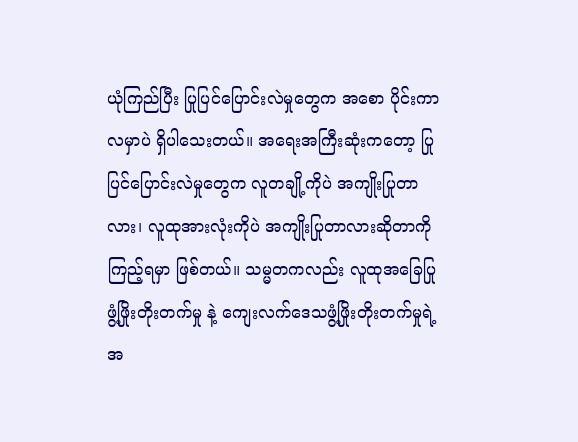ယုံကြည်ပြီး ပြုပြင်ပြောင်းလဲမှုတွေက အစော ပိုင်းကာလမှာပဲ ရှိပါသေးတယ်။ အရေးအကြီးဆုံးကတော့ ပြုပြင်ပြောင်းလဲမှုတွေက လူတချို့ကိုပဲ အကျိုးပြုတာလား၊ လူထုအားလုံးကိုပဲ အကျိုးပြုတာလားဆိုတာကို ကြည့်ရမှာ ဖြစ်တယ်။ သမ္မတကလည်း လူထုအခြေပြုဖွံ့ဖြိုးတိုးတက်မှု နဲ့ ကျေးလက်ဒေသဖွံ့ဖြိုးတိုးတက်မှုရဲ့ အ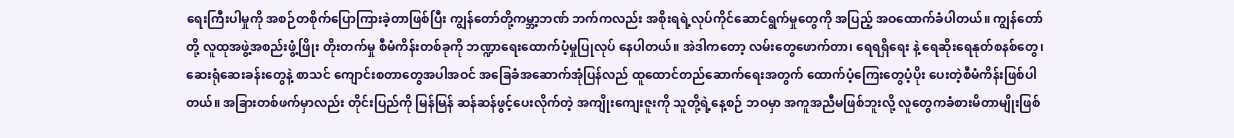ရေးကြီးပါမှုကို အစဉ်တစိုက်ပြောကြားခဲ့တာဖြစ်ပြီး ကျွန်တော်တို့ကမ္ဘာ့ဘဏ် ဘက်ကလည်း အစိုးရရဲ့လုပ်ကိုင်ဆောင်ရွက်မှုတွေကို အပြည့် အဝထောက်ခံပါတယ်။ ကျွန်တော်တို့ လူထုအဖွဲ့အစည်းဖွံ့ဖြိုး တိုးတက်မှု စီမံကိန်းတစ်ခုကို ဘဏ္ဍာရေးထောက်ပံ့မှုပြုလုပ် နေပါတယ်။ အဲဒါကတော့ လမ်းတွေဖောက်တာ၊ ရေရရှိရေး နဲ့ ရေဆိုးရေနုတ်စနစ်တွေ၊ ဆေးရုံဆေးခန်းတွေနဲ့ စာသင် ကျောင်းစတာတွေအပါအဝင် အခြေခံအဆောက်အုံပြန်လည် ထူထောင်တည်ဆောက်ရေးအတွက် ထောက်ပံ့ကြေးတွေပံ့ပိုး ပေးတဲ့စီမံကိန်းဖြစ်ပါတယ်။ အခြားတစ်ဖက်မှာလည်း တိုင်းပြည်ကို မြန်မြန် ဆန်ဆန်ဖွင့်ပေးလိုက်တဲ့ အကျိုးကျေးဇူးကို သူတို့ရဲ့နေ့စဉ် ဘဝမှာ အကူအညီမဖြစ်ဘူးလို့ လူတွေကခံစားမိတာမျိုးဖြစ်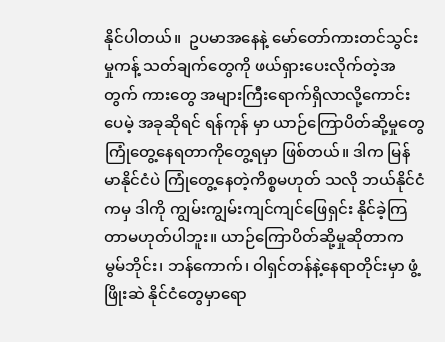နိုင်ပါတယ်။  ဥပမာအနေနဲ့ မော်တော်ကားတင်သွင်းမှုကန့် သတ်ချက်တွေကို ဖယ်ရှားပေးလိုက်တဲ့အတွက် ကားတွေ အများကြီးရောက်ရှိလာလို့ကောင်းပေမဲ့ အခုဆိုရင် ရန်ကုန် မှာ ယာဉ်ကြောပိတ်ဆို့မှုတွေ ကြုံတွေ့နေရတာကိုတွေ့ရမှာ ဖြစ်တယ်။ ဒါက မြန်မာနိုင်ငံပဲ ကြုံတွေ့နေတဲ့ကိစ္စမဟုတ် သလို ဘယ်နိုင်ငံကမှ ဒါကို ကျွမ်းကျွမ်းကျင်ကျင်ဖြေရှင်း နိုင်ခဲ့ကြတာမဟုတ်ပါဘူး။ ယာဉ်ကြောပိတ်ဆို့မှုဆိုတာက မွမ်ဘိုင်း၊ ဘန်ကောက်၊ ဝါရှင်တန်နဲ့နေရာတိုင်းမှာ ဖွံ့ဖြိုးဆဲ နိုင်ငံတွေမှာရော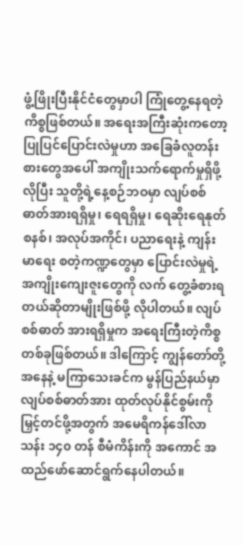ဖွံ့ဖြိုးပြီးနိုင်ငံတွေမှာပါ ကြုံတွေ့နေရတဲ့ ကိစ္စဖြစ်တယ်။ အရေးအကြီးဆုံးကတော့ ပြုပြင်ပြောင်းလဲမှုဟာ အခြေခံလူတန်းစားတွေအပေါ် အကျိုးသက်ရောက်မှုရှိဖို့လိုပြီး သူတို့ရဲ့နေ့စဉ်ဘဝမှာ လျပ်စစ်ဓာတ်အားရရှိမှု၊ ရေရရှိမှု၊ ရေဆိုးရေနုတ်စနစ်၊ အလုပ်အကိုင်၊ ပညာရေးနဲ့ ကျန်းမာရေး စတဲ့ကဏ္ဍတွေမှာ ပြောင်းလဲမှုရဲ့အကျိုးကျေးဇူးတွေကို လက် တွေ့ခံစားရတယ်ဆိုတာမျိုးဖြစ်ဖို့ လိုပါတယ်။ လျပ်စစ်ဓာတ် အားရရှိမှုက အရေးကြီးတဲ့ကိစ္စတစ်ခုဖြစ်တယ်။ ဒါကြောင့် ကျွန်တော်တို့အနေနဲ့ မကြာသေးခင်က မွန်ပြည်နယ်မှာ လျပ်စစ်ဓာတ်အား ထုတ်လုပ်နိုင်စွမ်းကို မြှင့်တင်ဖို့အတွက် အမေရိကန်ဒေါ်လာ သန်း ၁၄၀ တန် စီမံကိန်းကို အကောင် အထည်ဖော်ဆောင်ရွက်နေပါတယ်။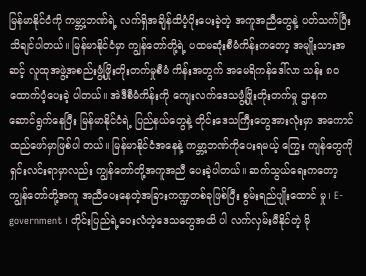မြန်မာနိုင်ငံကို ကမ္ဘာ့ဘဏ်ရဲ့ လက်ရှိအချိန်ထိပံ့ပိုးပေးခဲ့တဲ့ အကူအညီတွေနဲ့ ပတ်သက်ပြီး သိချင်ပါတယ်။ မြန်မာနိုင်ငံမှာ ကျွန်တော်တို့ရဲ့ ပထမဆုံးစီမံကိန်းကတော့ အမျိုးသားအဆင့် လူထုအဖွဲ့အစည်းဖွံ့ဖြိုးတိုးတက်မှုစီမံ ကိန်းအတွက် အမေရိကန်ဒေါ်လာ သန်း ၈၀  ထောက်ပံ့ပေးခဲ့ ပါတယ်။ အဲဒီစီမံကိန်းကို ကျေးလက်ဒေသဖွံ့ဖြိုးတိုးတက်မှု ဌာနက ဆောင်ရွက်နေပြီး မြန်မာနိုင်ငံရဲ့ ပြည်နယ်တွေနဲ့ တိုင်းဒေသကြီးတွေအားလုံးမှာ အကောင်ထည်ဖော်မှာဖြစ်ပါ တယ်။ မြန်မာနိုင်ငံအနေနဲ့ ကမ္ဘာ့ဘဏ်ကိုပေးရမယ့် ကြွေး ကျန်တွေကို ရှင်းလင်းရာမှာလည်း ကျွန်တော်တို့အကူအညီ ပေးခဲ့ပါတယ်။ ဆက်သွယ်ရေးကတော့ ကျွန်တော်တို့အကူ အညီပေးနေတဲ့အခြားကဏ္ဍတစ်ခုဖြစ်ပြီး စွမ်းရည်ပျိုးထောင် မှု၊ E-government ၊ တိုင်းပြည်ရဲ့ဝေးလံတဲ့ဒေသတွေအထိ ပါ လက်လှမ်းမီနိုင်တဲ့ မို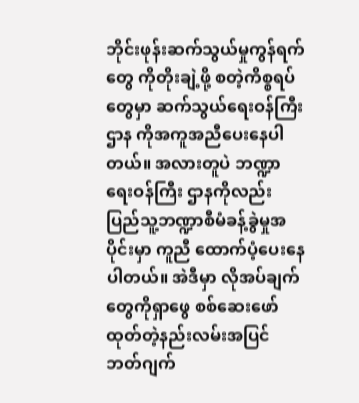ဘိုင်းဖုန်းဆက်သွယ်မှုကွန်ရက်တွေ ကိုတိုးချဲ့ဖို့ စတဲ့ကိစ္စရပ်တွေမှာ ဆက်သွယ်ရေးဝန်ကြီးဌာန ကိုအကူအညီပေးနေပါတယ်။ အလားတူပဲ ဘဏ္ဍာရေးဝန်ကြီး ဌာနကိုလည်း ပြည်သူ့ဘဏ္ဍာစီမံခန့်ခွဲမှုအပိုင်းမှာ ကူညီ ထောက်ပံ့ပေးနေပါတယ်။ အဲဒီမှာ လိုအပ်ချက်တွေကိုရှာဖွေ စစ်ဆေးဖော်ထုတ်တဲ့နည်းလမ်းအပြင် ဘတ်ဂျက်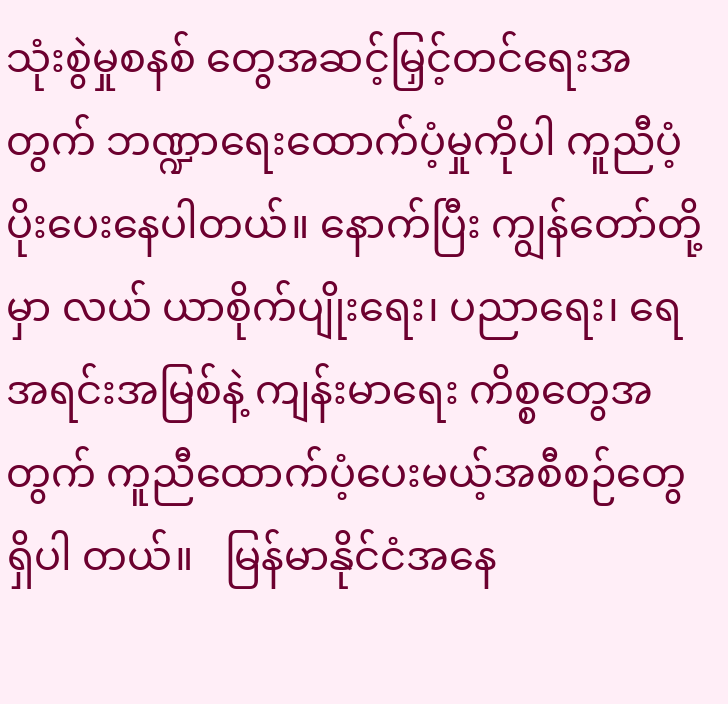သုံးစွဲမှုစနစ် တွေအဆင့်မြှင့်တင်ရေးအတွက် ဘဏ္ဍာရေးထောက်ပံ့မှုကိုပါ ကူညီပံ့ပိုးပေးနေပါတယ်။ နောက်ပြီး ကျွန်တော်တို့မှာ လယ် ယာစိုက်ပျိုးရေး၊ ပညာရေး၊ ရေအရင်းအမြစ်နဲ့ ကျန်းမာရေး ကိစ္စတွေအတွက် ကူညီထောက်ပံ့ပေးမယ့်အစီစဉ်တွေ ရှိပါ တယ်။   မြန်မာနိုင်ငံအနေ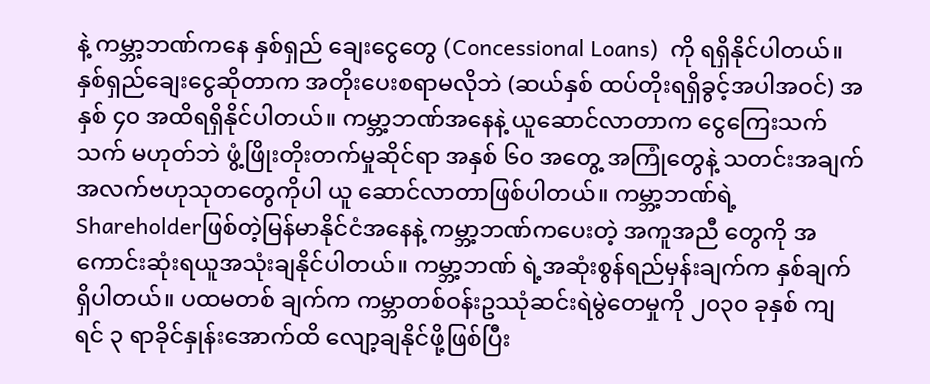နဲ့ ကမ္ဘာ့ဘဏ်ကနေ နှစ်ရှည် ချေးငွေတွေ (Concessional Loans)  ကို ရရှိနိုင်ပါတယ်။ နှစ်ရှည်ချေးငွေဆိုတာက အတိုးပေးစရာမလိုဘဲ (ဆယ်နှစ် ထပ်တိုးရရှိခွင့်အပါအဝင်) အနှစ် ၄၀ အထိရရှိနိုင်ပါတယ်။ ကမ္ဘာ့ဘဏ်အနေနဲ့ ယူဆောင်လာတာက ငွေကြေးသက်သက် မဟုတ်ဘဲ ဖွံ့ဖြိုးတိုးတက်မှုဆိုင်ရာ အနှစ် ၆၀ အတွေ့ အကြုံတွေနဲ့ သတင်းအချက်အလက်ဗဟုသုတတွေကိုပါ ယူ ဆောင်လာတာဖြစ်ပါတယ်။ ကမ္ဘာ့ဘဏ်ရဲ့ Shareholderဖြစ်တဲ့မြန်မာနိုင်ငံအနေနဲ့ ကမ္ဘာ့ဘဏ်ကပေးတဲ့ အကူအညီ တွေကို အကောင်းဆုံးရယူအသုံးချနိုင်ပါတယ်။ ကမ္ဘာ့ဘဏ် ရဲ့အဆုံးစွန်ရည်မှန်းချက်က နှစ်ချက်ရှိပါတယ်။ ပထမတစ် ချက်က ကမ္ဘာတစ်ဝန်းဥဿုံဆင်းရဲမွဲတေမှုကို ၂၀၃၀ ခုနှစ် ကျရင် ၃ ရာခိုင်နှုန်းအောက်ထိ လျော့ချနိုင်ဖို့ဖြစ်ပြီး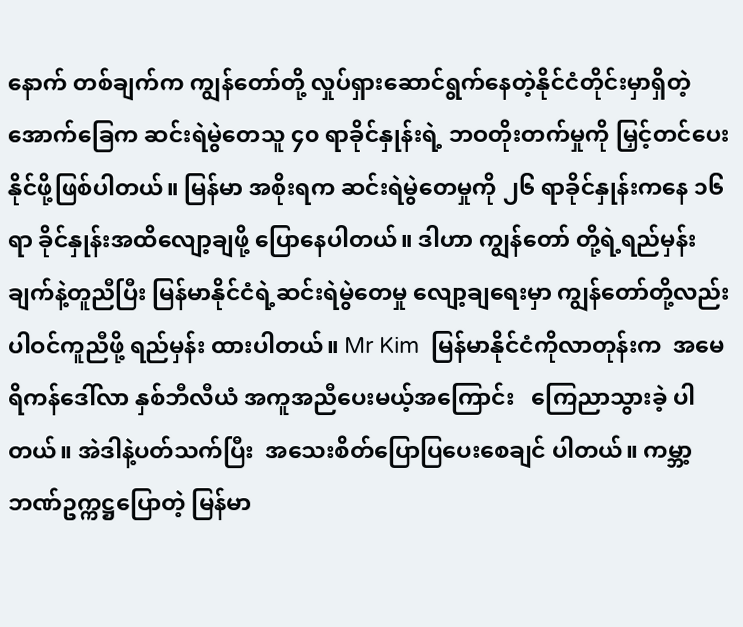နောက် တစ်ချက်က ကျွန်တော်တို့ လှုပ်ရှားဆောင်ရွက်နေတဲ့နိုင်ငံတိုင်းမှာရှိတဲ့အောက်ခြေက ဆင်းရဲမွဲတေသူ ၄၀ ရာခိုင်နှုန်းရဲ့ ဘဝတိုးတက်မှုကို မြှင့်တင်ပေးနိုင်ဖို့ဖြစ်ပါတယ်။ မြန်မာ အစိုးရက ဆင်းရဲမွဲတေမှုကို ၂၆ ရာခိုင်နှုန်းကနေ ၁၆ ရာ ခိုင်နှုန်းအထိလျော့ချဖို့ ပြောနေပါတယ်။ ဒါဟာ ကျွန်တော် တို့ရဲ့ရည်မှန်းချက်နဲ့တူညီပြီး မြန်မာနိုင်ငံရဲ့ဆင်းရဲမွဲတေမှု လျော့ချရေးမှာ ကျွန်တော်တို့လည်း ပါဝင်ကူညီဖို့ ရည်မှန်း ထားပါတယ်။ Mr Kim  မြန်မာနိုင်ငံကိုလာတုန်းက  အမေရိကန်ဒေါ်လာ နှစ်ဘီလီယံ အကူအညီပေးမယ့်အကြောင်း   ကြေညာသွားခဲ့ ပါတယ်။ အဲဒါနဲ့ပတ်သက်ပြီး  အသေးစိတ်ပြောပြပေးစေချင် ပါတယ်။ ကမ္ဘာ့ဘဏ်ဥက္ကဋ္ဌပြောတဲ့ မြန်မာ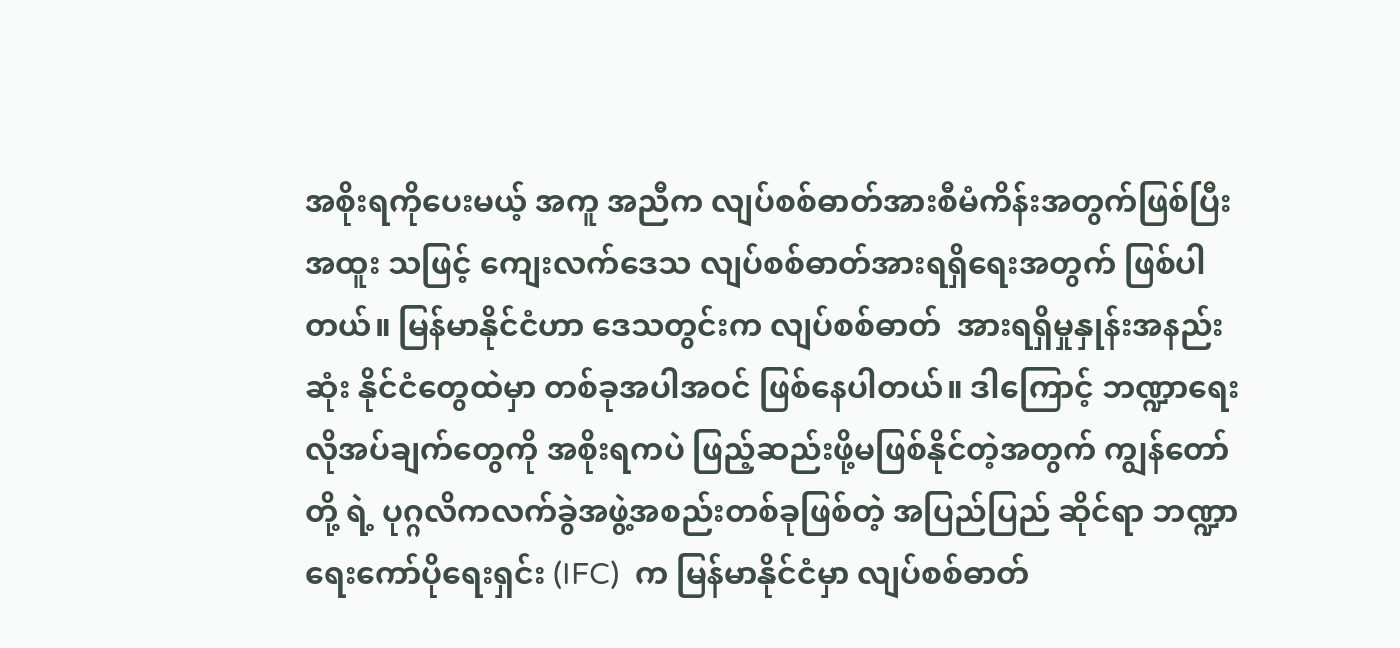အစိုးရကိုပေးမယ့် အကူ အညီက လျပ်စစ်ဓာတ်အားစီမံကိန်းအတွက်ဖြစ်ပြီး အထူး သဖြင့် ကျေးလက်ဒေသ လျပ်စစ်ဓာတ်အားရရှိရေးအတွက် ဖြစ်ပါတယ်။ မြန်မာနိုင်ငံဟာ ဒေသတွင်းက လျပ်စစ်ဓာတ်  အားရရှိမှုနှုန်းအနည်းဆုံး နိုင်ငံတွေထဲမှာ တစ်ခုအပါအဝင် ဖြစ်နေပါတယ်။ ဒါကြောင့် ဘဏ္ဍာရေးလိုအပ်ချက်တွေကို အစိုးရကပဲ ဖြည့်ဆည်းဖို့မဖြစ်နိုင်တဲ့အတွက် ကျွန်တော်တို့ ရဲ့ ပုဂ္ဂလိကလက်ခွဲအဖွဲ့အစည်းတစ်ခုဖြစ်တဲ့ အပြည်ပြည် ဆိုင်ရာ ဘဏ္ဍာရေးကော်ပိုရေးရှင်း (IFC)  က မြန်မာနိုင်ငံမှာ လျပ်စစ်ဓာတ်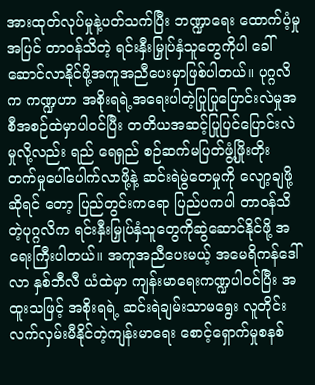အားထုတ်လုပ်မှုနဲ့ပတ်သက်ပြီး ဘဏ္ဍာရေး ထောက်ပံ့မှုအပြင် တာဝန်သိတဲ့ ရင်းနှီးမြှုပ်နှံသူတွေကိုပါ ခေါ်ဆောင်လာနိုင်ဖို့အကူအညီပေးမှာဖြစ်ပါတယ်။ ပုဂ္ဂလိက ကဏ္ဍဟာ အစိုးရရဲ့အရေးပါတဲ့ပြုပြုပြောင်းလဲမှုအစီအစဉ်ထဲမှာပါဝင်ပြီး တတိယအဆင့်ပြုပြင်ပြောင်းလဲမှုလို့လည်း ရည် ရေရှည် စဉ်ဆက်မပြတ်ဖွံ့ဖြိုးတိုး တက်မှုပေါ်ပေါက်လာဖို့နဲ့ ဆင်းရဲမွဲတေမှုကို လျော့ချဖို့ဆိုရင် တော့ ပြည်တွင်းကရော ပြည်ပကပါ တာဝန်သိတဲ့ပုဂ္ဂလိက ရင်းနှီးမြှုပ်နှံသူတွေကိုဆွဲဆောင်နိုင်ဖို့ အရေးကြီးပါတယ်။ အကူအညီပေးမယ့် အမေရိကန်ဒေါ်လာ နှစ်ဘီလီ ယံထဲမှာ ကျန်းမာရေးကဏ္ဍပါဝင်ပြီး အထူးသဖြင့် အစိုးရရဲ့ ဆင်းရဲချမ်းသာမရွေး လူတိုင်းလက်လှမ်းမီနိုင်တဲ့ကျန်းမာရေး စောင့်ရှောက်မှုစနစ်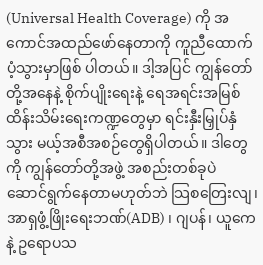(Universal Health Coverage) ကို အကောင်အထည်ဖော်နေတာကို ကူညီထောက်ပံ့သွားမှာဖြစ် ပါတယ်။ ဒါ့အပြင် ကျွန်တော်တို့အနေနဲ့ စိုက်ပျိုးရေးနဲ့ ရေအရင်းအမြစ်ထိန်းသိမ်းရေးကဏ္ဍတွေမှာ ရင်းနှီးမြှုပ်နှံသွား မယ့်အစီအစဉ်တွေရှိပါတယ်။ ဒါတွေကို ကျွန်တော်တို့အဖွဲ့ အစည်းတစ်ခုပဲ ဆောင်ရွက်နေတာမဟုတ်ဘဲ သြစတြေးလျ၊ အာရှဖွံ့ဖြိုးရေးဘဏ်(ADB) ၊ ဂျပန်၊ ယူကေနဲ့ ဥရောပသ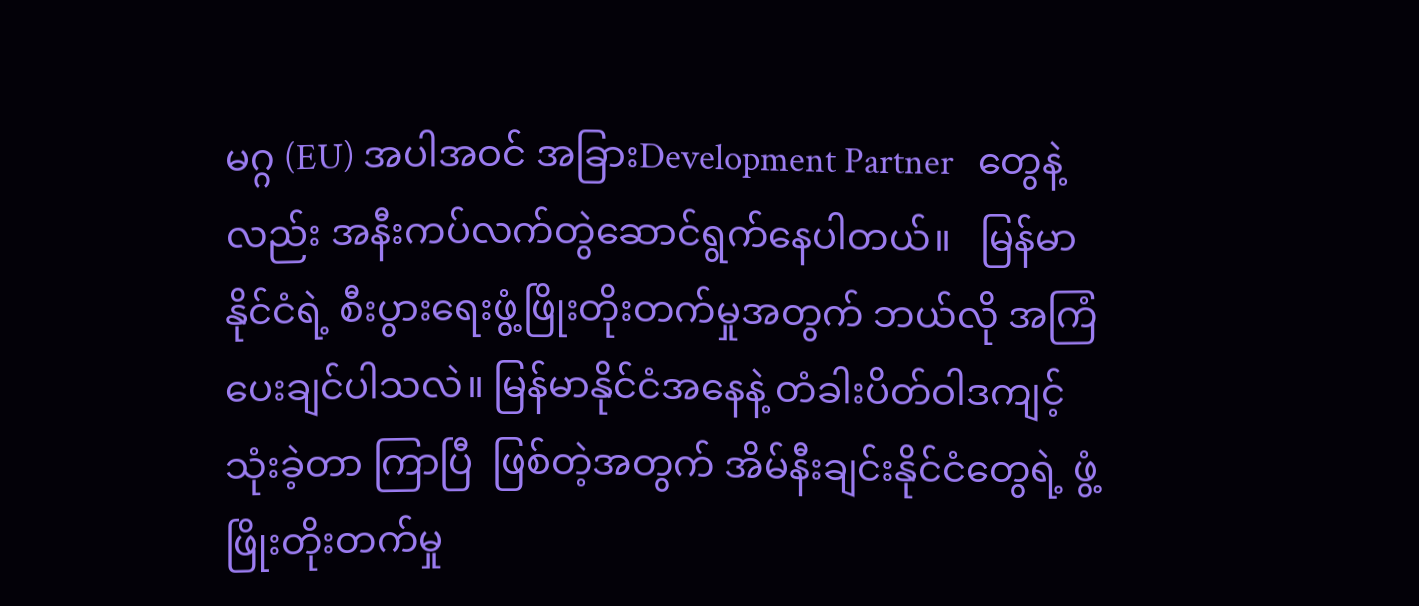မဂ္ဂ (EU) အပါအဝင် အခြားDevelopment Partner   တွေနဲ့ လည်း အနီးကပ်လက်တွဲဆောင်ရွက်နေပါတယ်။   မြန်မာနိုင်ငံရဲ့ စီးပွားရေးဖွံ့ဖြိုးတိုးတက်မှုအတွက် ဘယ်လို အကြံပေးချင်ပါသလဲ။ မြန်မာနိုင်ငံအနေနဲ့ တံခါးပိတ်ဝါဒကျင့်သုံးခဲ့တာ ကြာပြီ  ဖြစ်တဲ့အတွက် အိမ်နီးချင်းနိုင်ငံတွေရဲ့ ဖွံ့ဖြိုးတိုးတက်မှု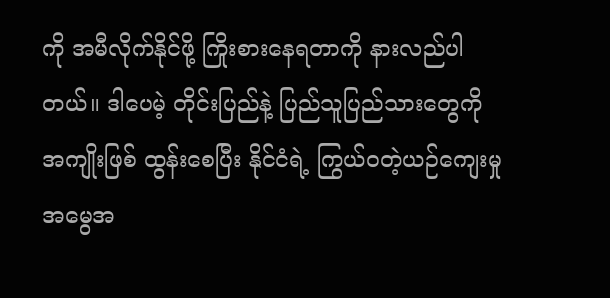ကို အမီလိုက်နိုင်ဖို့ ကြိုးစားနေရတာကို နားလည်ပါတယ်။ ဒါပေမဲ့ တိုင်းပြည်နဲ့ ပြည်သူပြည်သားတွေကို အကျိုးဖြစ် ထွန်းစေပြီး နိုင်ငံရဲ့ ကြွယ်ဝတဲ့ယဉ်ကျေးမှုအမွေအ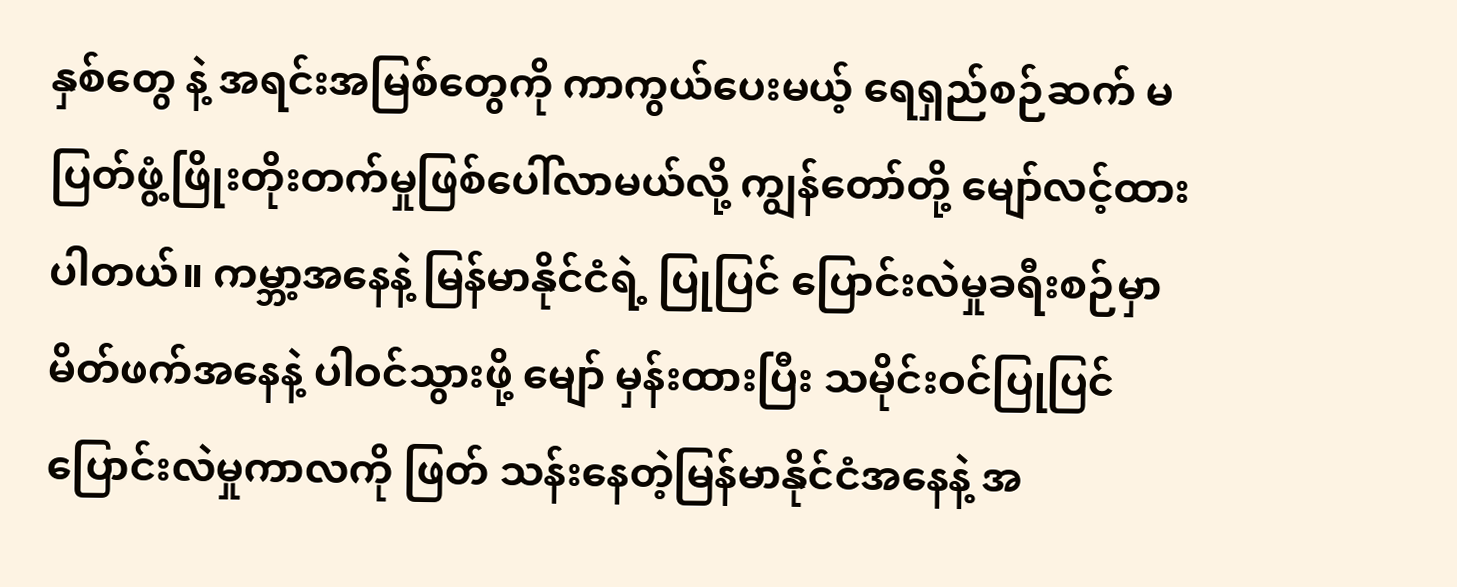နှစ်တွေ နဲ့ အရင်းအမြစ်တွေကို ကာကွယ်ပေးမယ့် ရေရှည်စဉ်ဆက် မပြတ်ဖွံ့ဖြိုးတိုးတက်မှုဖြစ်ပေါ်လာမယ်လို့ ကျွန်တော်တို့ မျော်လင့်ထားပါတယ်။ ကမ္ဘာ့အနေနဲ့ မြန်မာနိုင်ငံရဲ့ ပြုပြင် ပြောင်းလဲမှုခရီးစဉ်မှာ မိတ်ဖက်အနေနဲ့ ပါဝင်သွားဖို့ မျော် မှန်းထားပြီး သမိုင်းဝင်ပြုပြင်ပြောင်းလဲမှုကာလကို ဖြတ် သန်းနေတဲ့မြန်မာနိုင်ငံအနေနဲ့ အ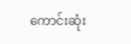ကောင်းဆုံး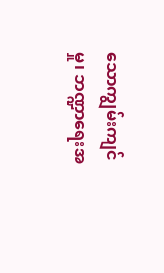သောကျွမ်းကျင် မှု၊ ဘဏ္ဍာရေးအ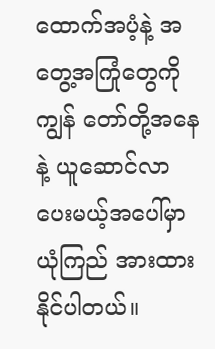ထောက်အပံ့နဲ့ အတွေ့အကြုံတွေကိုကျွန် တော်တို့အနေနဲ့ ယူဆောင်လာပေးမယ့်အပေါ်မှာ ယုံကြည် အားထားနိုင်ပါတယ်။